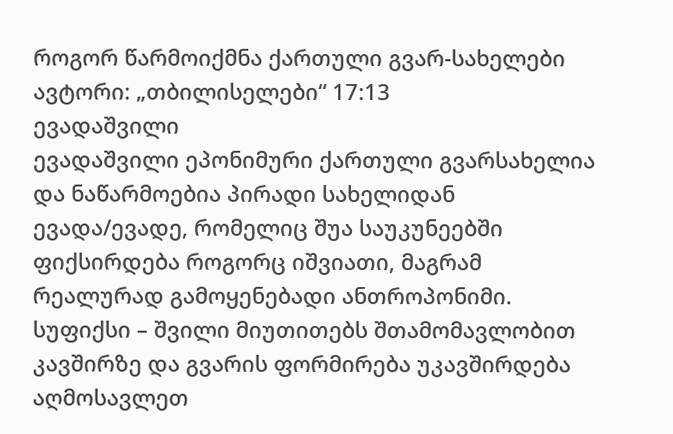როგორ წარმოიქმნა ქართული გვარ-სახელები
ავტორი: „თბილისელები“ 17:13
ევადაშვილი
ევადაშვილი ეპონიმური ქართული გვარსახელია და ნაწარმოებია პირადი სახელიდან ევადა/ევადე, რომელიც შუა საუკუნეებში ფიქსირდება როგორც იშვიათი, მაგრამ რეალურად გამოყენებადი ანთროპონიმი. სუფიქსი – შვილი მიუთითებს შთამომავლობით კავშირზე და გვარის ფორმირება უკავშირდება აღმოსავლეთ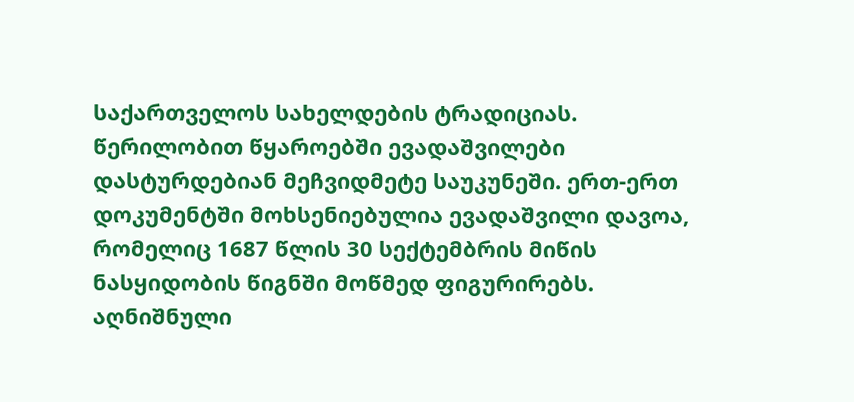საქართველოს სახელდების ტრადიციას. წერილობით წყაროებში ევადაშვილები დასტურდებიან მეჩვიდმეტე საუკუნეში. ერთ-ერთ დოკუმენტში მოხსენიებულია ევადაშვილი დავოა, რომელიც 1687 წლის 30 სექტემბრის მიწის ნასყიდობის წიგნში მოწმედ ფიგურირებს. აღნიშნული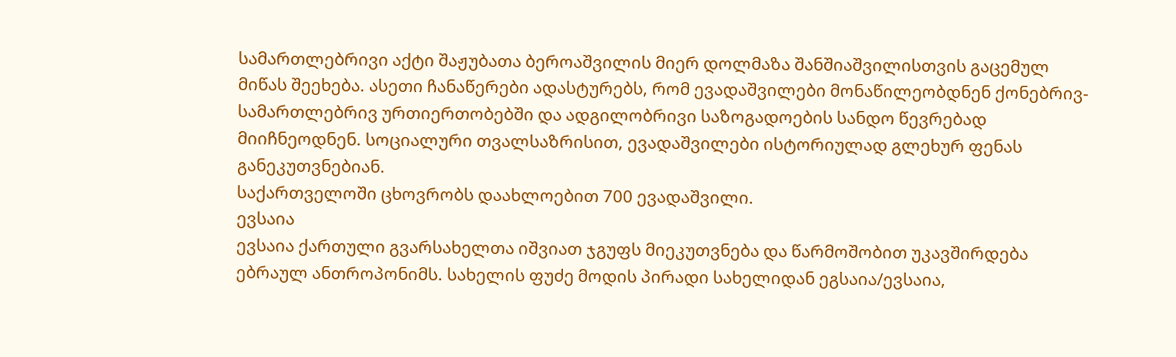სამართლებრივი აქტი შაჟუბათა ბეროაშვილის მიერ დოლმაზა შანშიაშვილისთვის გაცემულ მიწას შეეხება. ასეთი ჩანაწერები ადასტურებს, რომ ევადაშვილები მონაწილეობდნენ ქონებრივ-სამართლებრივ ურთიერთობებში და ადგილობრივი საზოგადოების სანდო წევრებად მიიჩნეოდნენ. სოციალური თვალსაზრისით, ევადაშვილები ისტორიულად გლეხურ ფენას განეკუთვნებიან.
საქართველოში ცხოვრობს დაახლოებით 700 ევადაშვილი.
ევსაია
ევსაია ქართული გვარსახელთა იშვიათ ჯგუფს მიეკუთვნება და წარმოშობით უკავშირდება ებრაულ ანთროპონიმს. სახელის ფუძე მოდის პირადი სახელიდან ეგსაია/ევსაია,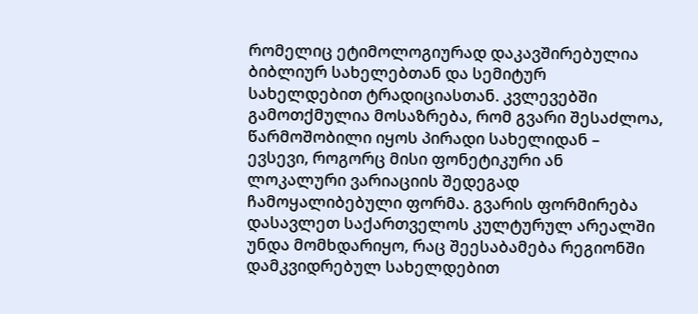რომელიც ეტიმოლოგიურად დაკავშირებულია ბიბლიურ სახელებთან და სემიტურ სახელდებით ტრადიციასთან. კვლევებში გამოთქმულია მოსაზრება, რომ გვარი შესაძლოა, წარმოშობილი იყოს პირადი სახელიდან – ევსევი, როგორც მისი ფონეტიკური ან ლოკალური ვარიაციის შედეგად ჩამოყალიბებული ფორმა. გვარის ფორმირება დასავლეთ საქართველოს კულტურულ არეალში უნდა მომხდარიყო, რაც შეესაბამება რეგიონში დამკვიდრებულ სახელდებით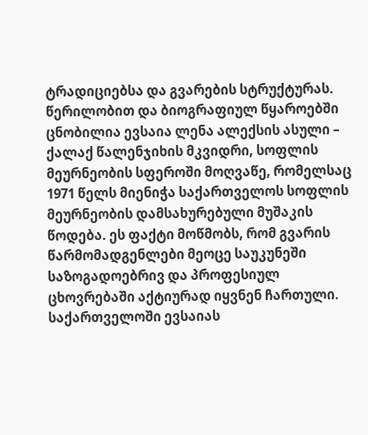ტრადიციებსა და გვარების სტრუქტურას. წერილობით და ბიოგრაფიულ წყაროებში ცნობილია ევსაია ლენა ალექსის ასული – ქალაქ წალენჯიხის მკვიდრი, სოფლის მეურნეობის სფეროში მოღვაწე, რომელსაც 1971 წელს მიენიჭა საქართველოს სოფლის მეურნეობის დამსახურებული მუშაკის წოდება. ეს ფაქტი მოწმობს, რომ გვარის წარმომადგენლები მეოცე საუკუნეში საზოგადოებრივ და პროფესიულ ცხოვრებაში აქტიურად იყვნენ ჩართული.
საქართველოში ევსაიას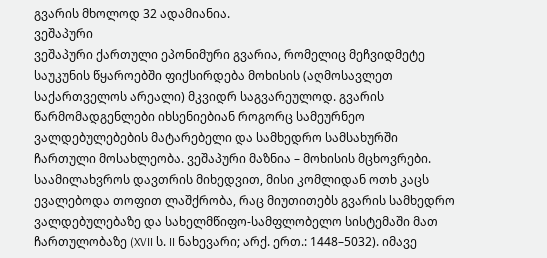გვარის მხოლოდ 32 ადამიანია.
ვეშაპური
ვეშაპური ქართული ეპონიმური გვარია, რომელიც მეჩვიდმეტე საუკუნის წყაროებში ფიქსირდება მოხისის (აღმოსავლეთ საქართველოს არეალი) მკვიდრ საგვარეულოდ. გვარის წარმომადგენლები იხსენიებიან როგორც სამეურნეო ვალდებულებების მატარებელი და სამხედრო სამსახურში ჩართული მოსახლეობა. ვეშაპური მაზნია – მოხისის მცხოვრები. საამილახვროს დავთრის მიხედვით, მისი კომლიდან ოთხ კაცს ევალებოდა თოფით ლაშქრობა, რაც მიუთითებს გვარის სამხედრო ვალდებულებაზე და სახელმწიფო-სამფლობელო სისტემაში მათ ჩართულობაზე (XVII ს. II ნახევარი; არქ. ერთ.: 1448–5032). იმავე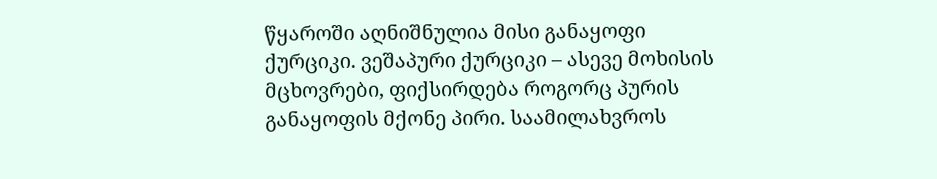წყაროში აღნიშნულია მისი განაყოფი ქურციკი. ვეშაპური ქურციკი – ასევე მოხისის მცხოვრები, ფიქსირდება როგორც პურის განაყოფის მქონე პირი. საამილახვროს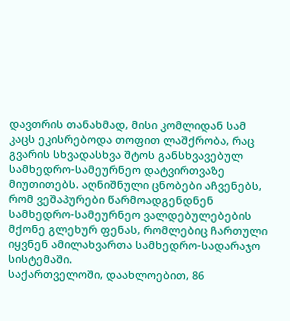დავთრის თანახმად, მისი კომლიდან სამ კაცს ეკისრებოდა თოფით ლაშქრობა, რაც გვარის სხვადასხვა შტოს განსხვავებულ სამხედრო-სამეურნეო დატვირთვაზე მიუთითებს. აღნიშნული ცნობები აჩვენებს, რომ ვეშაპურები წარმოადგენდნენ სამხედრო-სამეურნეო ვალდებულებების მქონე გლეხურ ფენას, რომლებიც ჩართული იყვნენ ამილახვართა სამხედრო-სადარაჯო სისტემაში.
საქართველოში, დაახლოებით, 86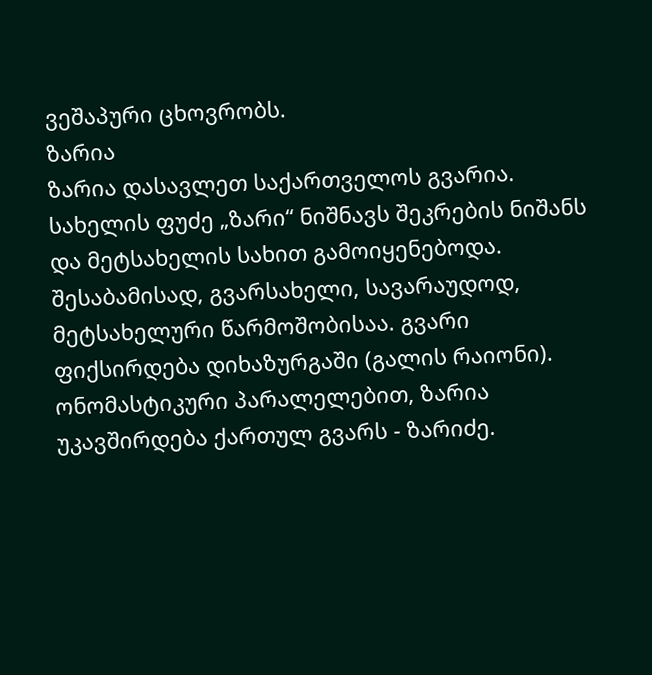ვეშაპური ცხოვრობს.
ზარია
ზარია დასავლეთ საქართველოს გვარია. სახელის ფუძე „ზარი“ ნიშნავს შეკრების ნიშანს და მეტსახელის სახით გამოიყენებოდა. შესაბამისად, გვარსახელი, სავარაუდოდ, მეტსახელური წარმოშობისაა. გვარი ფიქსირდება დიხაზურგაში (გალის რაიონი). ონომასტიკური პარალელებით, ზარია უკავშირდება ქართულ გვარს - ზარიძე.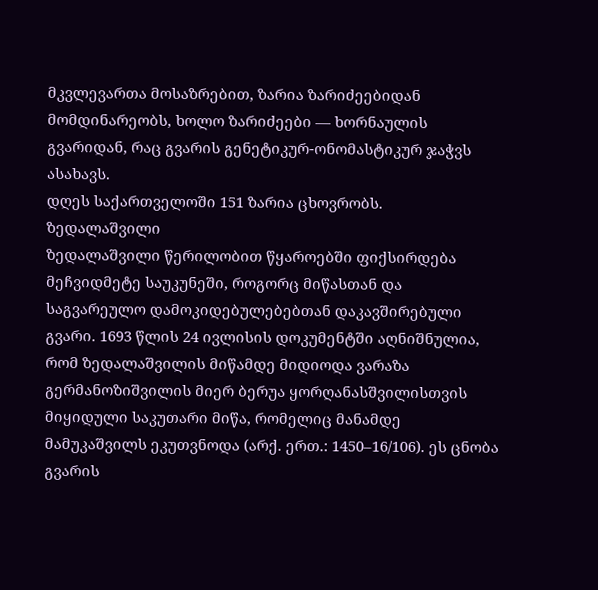მკვლევართა მოსაზრებით, ზარია ზარიძეებიდან მომდინარეობს, ხოლო ზარიძეები — ხორნაულის გვარიდან, რაც გვარის გენეტიკურ-ონომასტიკურ ჯაჭვს ასახავს.
დღეს საქართველოში 151 ზარია ცხოვრობს.
ზედალაშვილი
ზედალაშვილი წერილობით წყაროებში ფიქსირდება მეჩვიდმეტე საუკუნეში, როგორც მიწასთან და საგვარეულო დამოკიდებულებებთან დაკავშირებული გვარი. 1693 წლის 24 ივლისის დოკუმენტში აღნიშნულია, რომ ზედალაშვილის მიწამდე მიდიოდა ვარაზა გერმანოზიშვილის მიერ ბერუა ყორღანასშვილისთვის მიყიდული საკუთარი მიწა, რომელიც მანამდე მამუკაშვილს ეკუთვნოდა (არქ. ერთ.: 1450–16/106). ეს ცნობა გვარის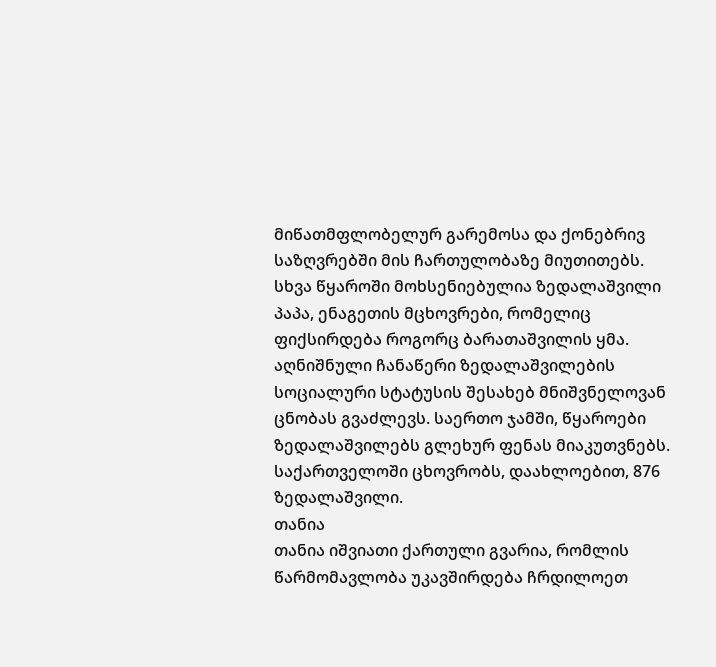მიწათმფლობელურ გარემოსა და ქონებრივ საზღვრებში მის ჩართულობაზე მიუთითებს. სხვა წყაროში მოხსენიებულია ზედალაშვილი პაპა, ენაგეთის მცხოვრები, რომელიც ფიქსირდება როგორც ბარათაშვილის ყმა. აღნიშნული ჩანაწერი ზედალაშვილების სოციალური სტატუსის შესახებ მნიშვნელოვან ცნობას გვაძლევს. საერთო ჯამში, წყაროები ზედალაშვილებს გლეხურ ფენას მიაკუთვნებს.
საქართველოში ცხოვრობს, დაახლოებით, 876 ზედალაშვილი.
თანია
თანია იშვიათი ქართული გვარია, რომლის წარმომავლობა უკავშირდება ჩრდილოეთ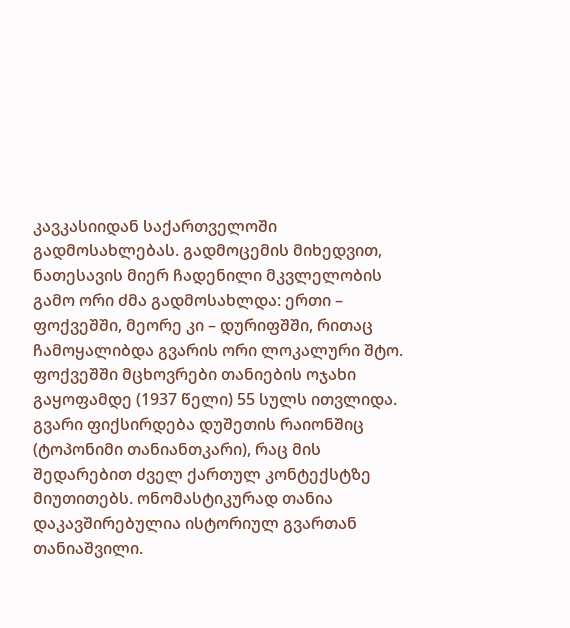კავკასიიდან საქართველოში გადმოსახლებას. გადმოცემის მიხედვით, ნათესავის მიერ ჩადენილი მკვლელობის გამო ორი ძმა გადმოსახლდა: ერთი – ფოქვეშში, მეორე კი – დურიფშში, რითაც ჩამოყალიბდა გვარის ორი ლოკალური შტო. ფოქვეშში მცხოვრები თანიების ოჯახი გაყოფამდე (1937 წელი) 55 სულს ითვლიდა. გვარი ფიქსირდება დუშეთის რაიონშიც (ტოპონიმი თანიანთკარი), რაც მის შედარებით ძველ ქართულ კონტექსტზე მიუთითებს. ონომასტიკურად თანია დაკავშირებულია ისტორიულ გვართან თანიაშვილი.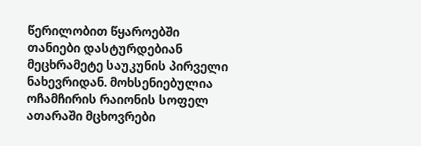წერილობით წყაროებში თანიები დასტურდებიან მეცხრამეტე საუკუნის პირველი ნახევრიდან. მოხსენიებულია ოჩამჩირის რაიონის სოფელ ათარაში მცხოვრები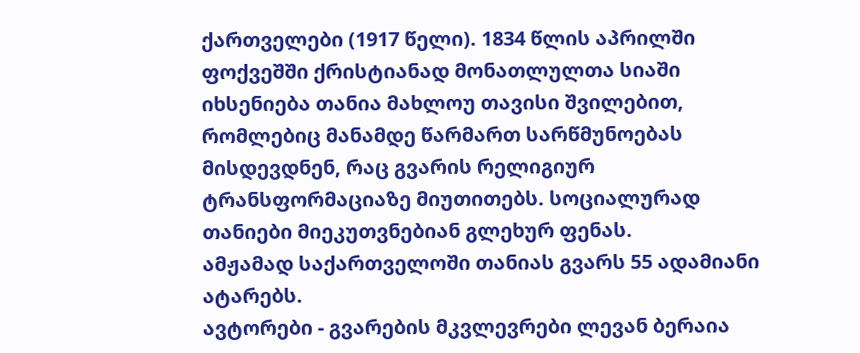ქართველები (1917 წელი). 1834 წლის აპრილში ფოქვეშში ქრისტიანად მონათლულთა სიაში იხსენიება თანია მახლოუ თავისი შვილებით, რომლებიც მანამდე წარმართ სარწმუნოებას მისდევდნენ, რაც გვარის რელიგიურ ტრანსფორმაციაზე მიუთითებს. სოციალურად თანიები მიეკუთვნებიან გლეხურ ფენას.
ამჟამად საქართველოში თანიას გვარს 55 ადამიანი ატარებს.
ავტორები - გვარების მკვლევრები ლევან ბერაია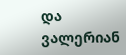და
ვალერიან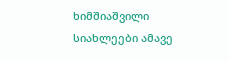ხიმშიაშვილი
სიახლეები ამავე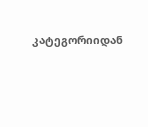კატეგორიიდან